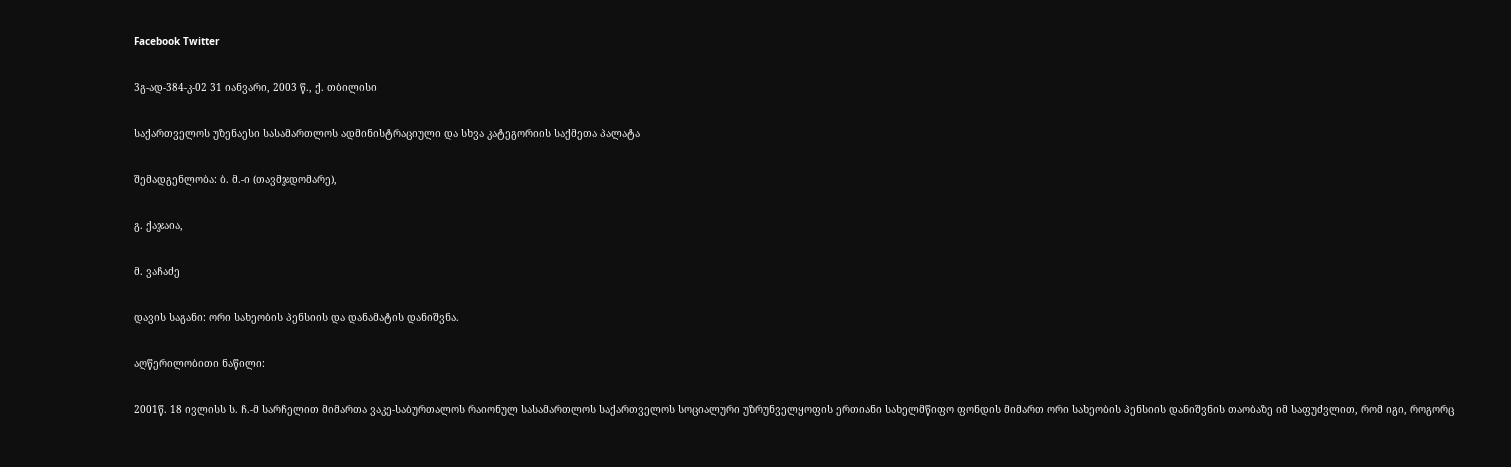Facebook Twitter

3გ-ად-384-კ-02 31 იანვარი, 2003 წ., ქ. თბილისი

საქართველოს უზენაესი სასამართლოს ადმინისტრაციული და სხვა კატეგორიის საქმეთა პალატა

შემადგენლობა: ბ. მ.-ი (თავმჯდომარე),

გ. ქაჯაია,

მ. ვაჩაძე

დავის საგანი: ორი სახეობის პენსიის და დანამატის დანიშვნა.

აღწერილობითი ნაწილი:

2001წ. 18 ივლისს ს. ჩ.-მ სარჩელით მიმართა ვაკე-საბურთალოს რაიონულ სასამართლოს საქართველოს სოციალური უზრუნველყოფის ერთიანი სახელმწიფო ფონდის მიმართ ორი სახეობის პენსიის დანიშვნის თაობაზე იმ საფუძვლით, რომ იგი, როგორც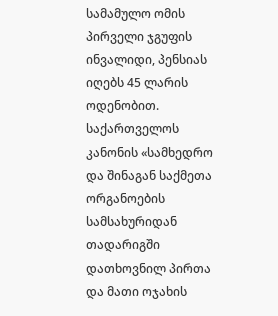სამამულო ომის პირველი ჯგუფის ინვალიდი, პენსიას იღებს 45 ლარის ოდენობით. საქართველოს კანონის «სამხედრო და შინაგან საქმეთა ორგანოების სამსახურიდან თადარიგში დათხოვნილ პირთა და მათი ოჯახის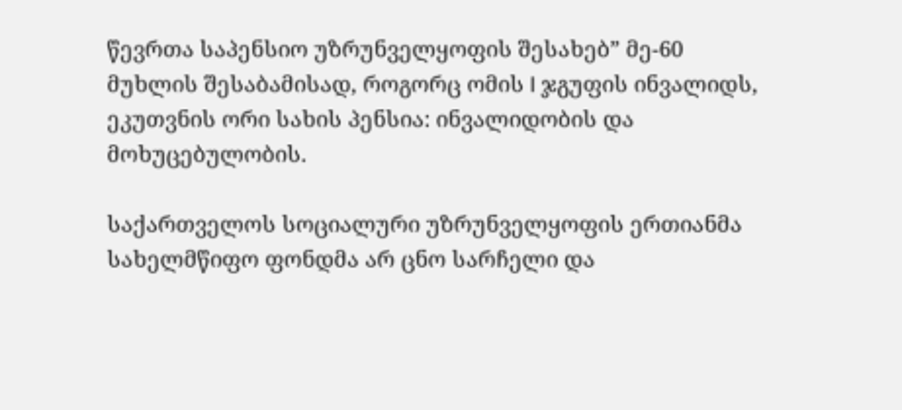წევრთა საპენსიო უზრუნველყოფის შესახებ” მე-60 მუხლის შესაბამისად, როგორც ომის I ჯგუფის ინვალიდს, ეკუთვნის ორი სახის პენსია: ინვალიდობის და მოხუცებულობის.

საქართველოს სოციალური უზრუნველყოფის ერთიანმა სახელმწიფო ფონდმა არ ცნო სარჩელი და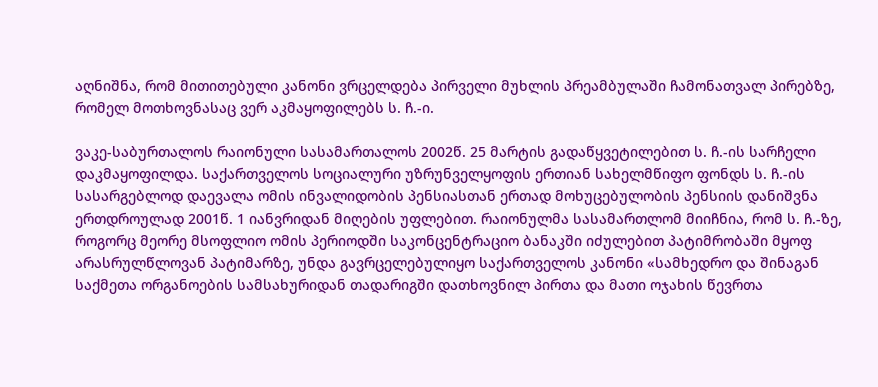აღნიშნა, რომ მითითებული კანონი ვრცელდება პირველი მუხლის პრეამბულაში ჩამონათვალ პირებზე, რომელ მოთხოვნასაც ვერ აკმაყოფილებს ს. ჩ.-ი.

ვაკე-საბურთალოს რაიონული სასამართალოს 2002წ. 25 მარტის გადაწყვეტილებით ს. ჩ.-ის სარჩელი დაკმაყოფილდა. საქართველოს სოციალური უზრუნველყოფის ერთიან სახელმწიფო ფონდს ს. ჩ.-ის სასარგებლოდ დაევალა ომის ინვალიდობის პენსიასთან ერთად მოხუცებულობის პენსიის დანიშვნა ერთდროულად 2001წ. 1 იანვრიდან მიღების უფლებით. რაიონულმა სასამართლომ მიიჩნია, რომ ს. ჩ.-ზე, როგორც მეორე მსოფლიო ომის პერიოდში საკონცენტრაციო ბანაკში იძულებით პატიმრობაში მყოფ არასრულწლოვან პატიმარზე, უნდა გავრცელებულიყო საქართველოს კანონი «სამხედრო და შინაგან საქმეთა ორგანოების სამსახურიდან თადარიგში დათხოვნილ პირთა და მათი ოჯახის წევრთა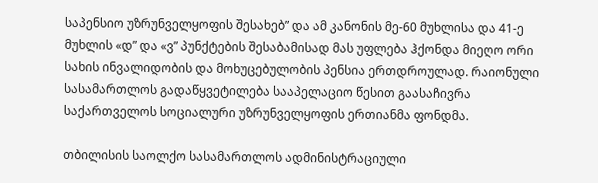საპენსიო უზრუნველყოფის შესახებ” და ამ კანონის მე-60 მუხლისა და 41-ე მუხლის «დ” და «ვ” პუნქტების შესაბამისად მას უფლება ჰქონდა მიეღო ორი სახის ინვალიდობის და მოხუცებულობის პენსია ერთდროულად. რაიონული სასამართლოს გადაწყვეტილება სააპელაციო წესით გაასაჩივრა საქართველოს სოციალური უზრუნველყოფის ერთიანმა ფონდმა.

თბილისის საოლქო სასამართლოს ადმინისტრაციული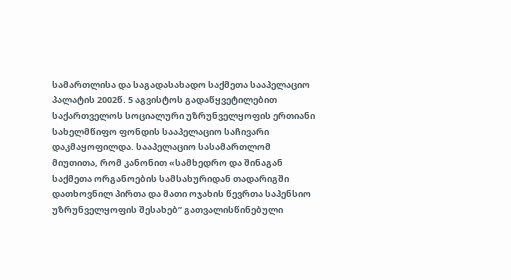სამართლისა და საგადასახადო საქმეთა სააპელაციო პალატის 2002წ. 5 აგვისტოს გადაწყვეტილებით საქართველოს სოციალური უზრუნველყოფის ერთიანი სახელმწიფო ფონდის სააპელაციო საჩივარი დაკმაყოფილდა. სააპელაციო სასამართლომ მიუთითა, რომ კანონით «სამხედრო და შინაგან საქმეთა ორგანოების სამსახურიდან თადარიგში დათხოვნილ პირთა და მათი ოჯახის წევრთა საპენსიო უზრუნველყოფის შესახებ” გათვალისწინებული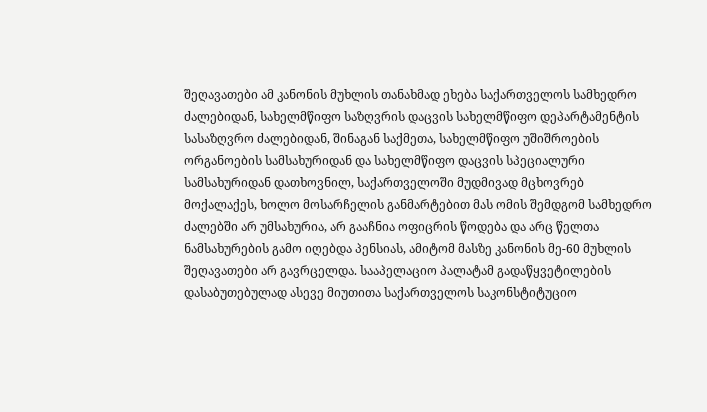შეღავათები ამ კანონის მუხლის თანახმად ეხება საქართველოს სამხედრო ძალებიდან, სახელმწიფო საზღვრის დაცვის სახელმწიფო დეპარტამენტის სასაზღვრო ძალებიდან, შინაგან საქმეთა, სახელმწიფო უშიშროების ორგანოების სამსახურიდან და სახელმწიფო დაცვის სპეციალური სამსახურიდან დათხოვნილ, საქართველოში მუდმივად მცხოვრებ მოქალაქეს, ხოლო მოსარჩელის განმარტებით მას ომის შემდგომ სამხედრო ძალებში არ უმსახურია, არ გააჩნია ოფიცრის წოდება და არც წელთა ნამსახურების გამო იღებდა პენსიას, ამიტომ მასზე კანონის მე-60 მუხლის შეღავათები არ გავრცელდა. სააპელაციო პალატამ გადაწყვეტილების დასაბუთებულად ასევე მიუთითა საქართველოს საკონსტიტუციო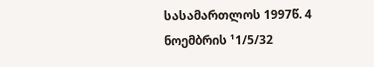სასამართლოს 1997წ. 4 ნოემბრის ¹1/5/32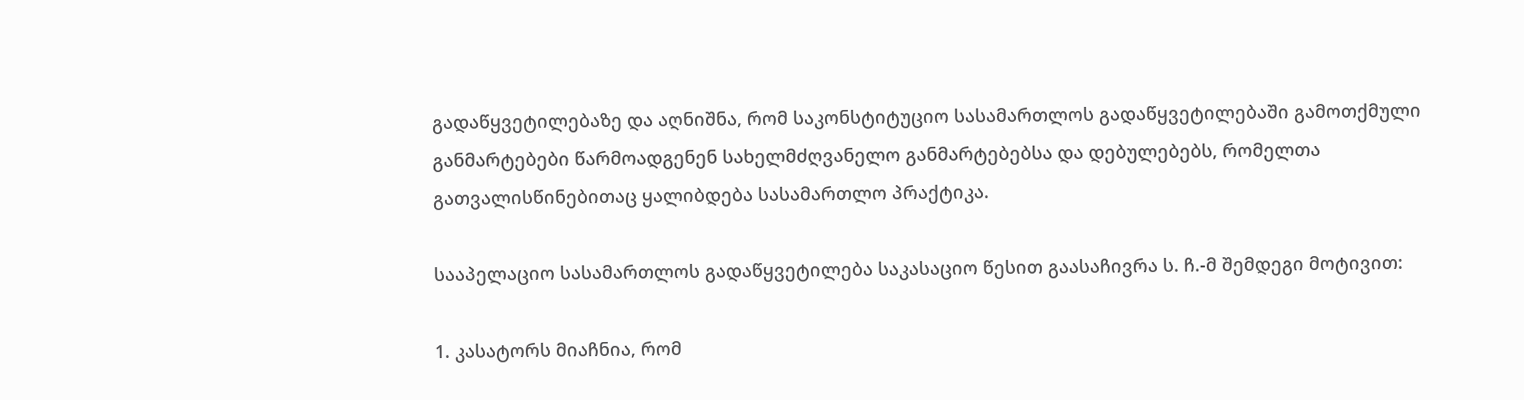გადაწყვეტილებაზე და აღნიშნა, რომ საკონსტიტუციო სასამართლოს გადაწყვეტილებაში გამოთქმული განმარტებები წარმოადგენენ სახელმძღვანელო განმარტებებსა და დებულებებს, რომელთა გათვალისწინებითაც ყალიბდება სასამართლო პრაქტიკა.

სააპელაციო სასამართლოს გადაწყვეტილება საკასაციო წესით გაასაჩივრა ს. ჩ.-მ შემდეგი მოტივით:

1. კასატორს მიაჩნია, რომ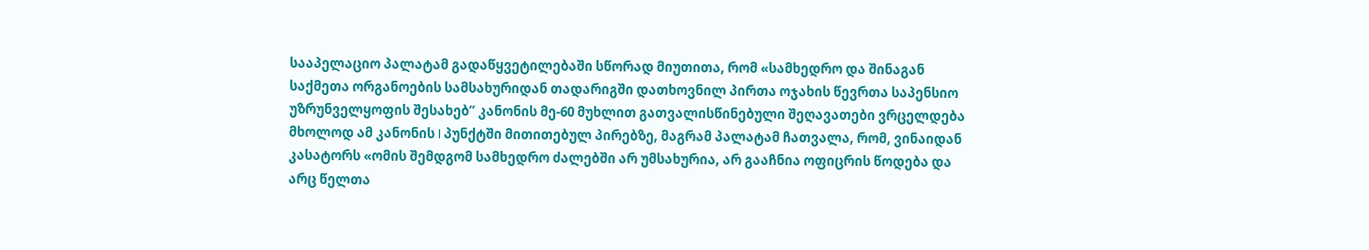სააპელაციო პალატამ გადაწყვეტილებაში სწორად მიუთითა, რომ «სამხედრო და შინაგან საქმეთა ორგანოების სამსახურიდან თადარიგში დათხოვნილ პირთა ოჯახის წევრთა საპენსიო უზრუნველყოფის შესახებ” კანონის მე-60 მუხლით გათვალისწინებული შეღავათები ვრცელდება მხოლოდ ამ კანონის I პუნქტში მითითებულ პირებზე, მაგრამ პალატამ ჩათვალა, რომ, ვინაიდან კასატორს «ომის შემდგომ სამხედრო ძალებში არ უმსახურია, არ გააჩნია ოფიცრის წოდება და არც წელთა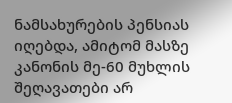ნამსახურების პენსიას იღებდა, ამიტომ მასზე კანონის მე-60 მუხლის შეღავათები არ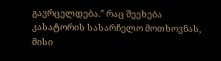გავრცელდება.” რაც შეეხება კასატორის სასარჩელო მოთხოვნას, მისი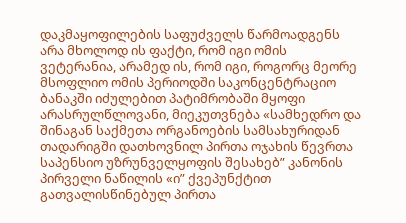დაკმაყოფილების საფუძველს წარმოადგენს არა მხოლოდ ის ფაქტი, რომ იგი ომის ვეტერანია, არამედ ის, რომ იგი, როგორც მეორე მსოფლიო ომის პერიოდში საკონცენტრაციო ბანაკში იძულებით პატიმრობაში მყოფი არასრულწლოვანი, მიეკუთვნება «სამხედრო და შინაგან საქმეთა ორგანოების სამსახურიდან თადარიგში დათხოვნილ პირთა ოჯახის წევრთა საპენსიო უზრუნველყოფის შესახებ” კანონის პირველი ნაწილის «ი” ქვეპუნქტით გათვალისწინებულ პირთა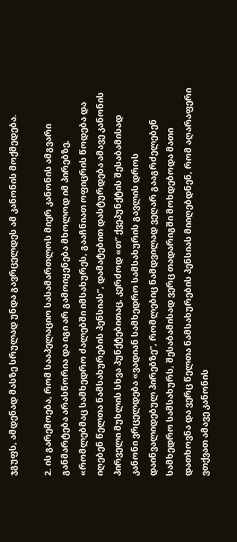ჯგუფს, ამდენად მასზე სრულად უნდა გავრცელდეს ამ კანონის მოქმედება.

2. ის გარემოება, რომ სააპელაციო სასამართლოს მიერ კანონის ამგვარი განმარტება არასწორია და იგი არ გამოიყენება მხოლოდ იმ პირებზე, «რომლებმაც სამხედრო ძალებში იმსახურეს, გააჩნიათ ოფიცრის წოდება და იღებენ წელთა ნამსახურების პენსიას”, დამატებით დასტურდება ამავე კანონის პირველი მუხლის სხვა პუნქტებითაც, კერძოდ «თ” ქვეპუნქტის შესაბამისად კანონი ვრცელდება «ვადიან სამხედრო სამსახურის გავლის დროს დაინვალიდებულ პირებზე”, რომლებიც ნამდვილად ვეღარ გააგრძელებენ სამხედრო სამსახურს, შესაბამისად ვერც თადარიგში მოხდებოდა მათი დათხოვნა და ვერც წელთა ნამსახურების პენსიას მიიღებდნენ, რომ აღარაფერი ვთქვათ ამავე კანონის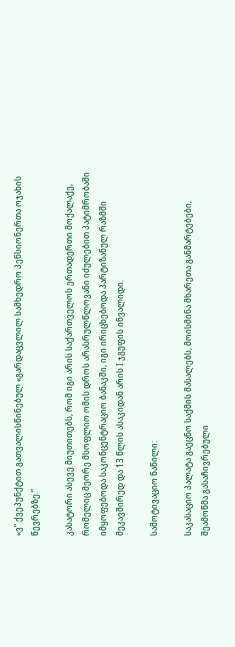«ვ” ქვეპუნქტით გათვალისწინებულ «გარდაცვლილ სამხედრო პენსიონერთა ოჯახის წევრებზე.”

კასატორი ასევე მიუთითებს, რომ იგი არის საქართველოს ერთადერთი მოქალაქე, რომელიც მეორე მსოფლიო ომის დროს არასრულწლოვანი იძულებით პატიმრობაში იმყოფებოდა საკონცენტრაციო ბანაკში, იგი ირიცხებოდა პარტიზანულ რაზმში მეკავშირედ და 13 წლის ასაკიდან არის I ჯგუფის ინვალიდი.

სამოტივაციო ნაწილი:

საკასაციო პალატა გაეცნო საქმის მასალებს, მოისმინა მხარეთა განმარტებები, შეამოწმა გასაჩივრებული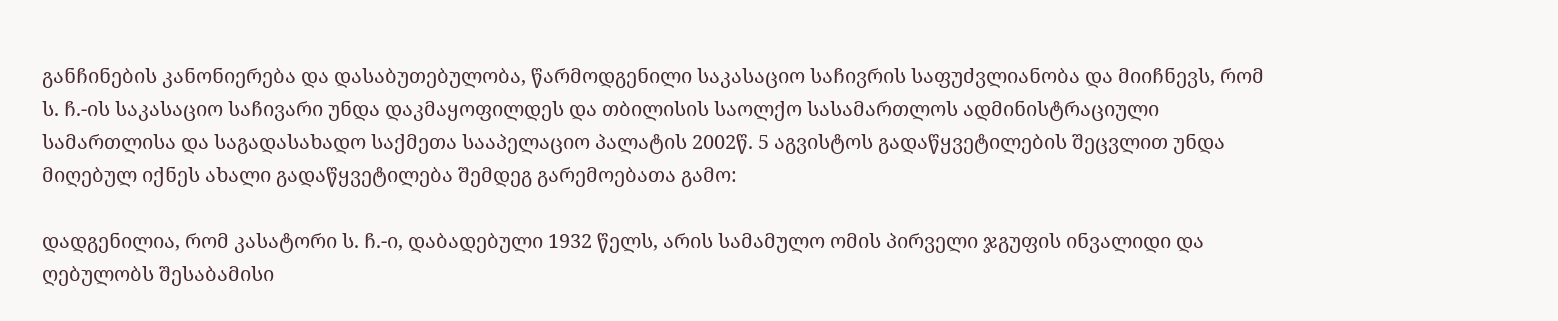განჩინების კანონიერება და დასაბუთებულობა, წარმოდგენილი საკასაციო საჩივრის საფუძვლიანობა და მიიჩნევს, რომ ს. ჩ.-ის საკასაციო საჩივარი უნდა დაკმაყოფილდეს და თბილისის საოლქო სასამართლოს ადმინისტრაციული სამართლისა და საგადასახადო საქმეთა სააპელაციო პალატის 2002წ. 5 აგვისტოს გადაწყვეტილების შეცვლით უნდა მიღებულ იქნეს ახალი გადაწყვეტილება შემდეგ გარემოებათა გამო:

დადგენილია, რომ კასატორი ს. ჩ.-ი, დაბადებული 1932 წელს, არის სამამულო ომის პირველი ჯგუფის ინვალიდი და ღებულობს შესაბამისი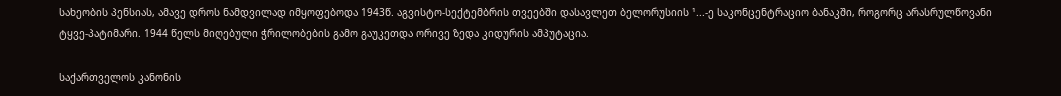სახეობის პენსიას, ამავე დროს ნამდვილად იმყოფებოდა 1943წ. აგვისტო-სექტემბრის თვეებში დასავლეთ ბელორუსიის ¹...-ე საკონცენტრაციო ბანაკში, როგორც არასრულწოვანი ტყვე-პატიმარი. 1944 წელს მიღებული ჭრილობების გამო გაუკეთდა ორივე ზედა კიდურის ამპუტაცია.

საქართველოს კანონის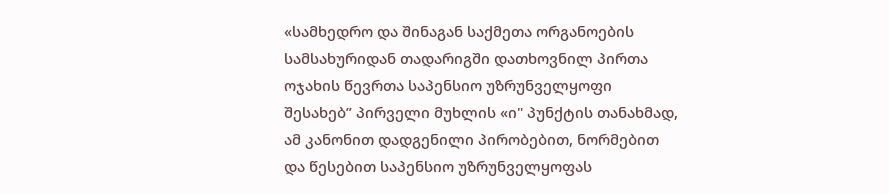«სამხედრო და შინაგან საქმეთა ორგანოების სამსახურიდან თადარიგში დათხოვნილ პირთა ოჯახის წევრთა საპენსიო უზრუნველყოფი შესახებ” პირველი მუხლის «ი" პუნქტის თანახმად, ამ კანონით დადგენილი პირობებით, ნორმებით და წესებით საპენსიო უზრუნველყოფას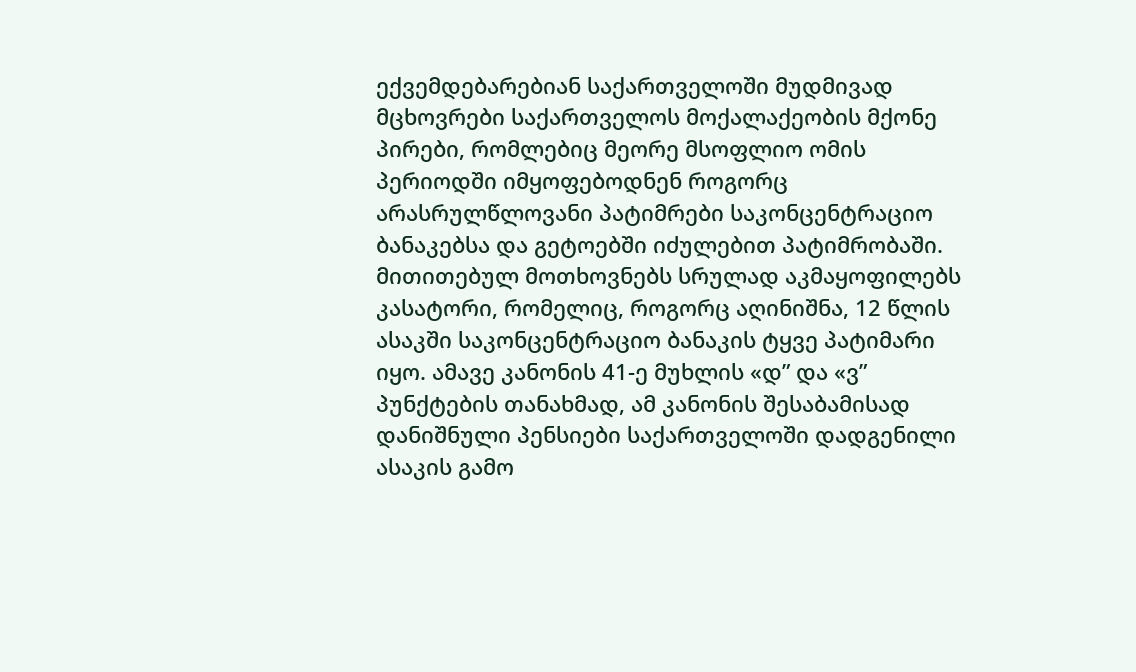ექვემდებარებიან საქართველოში მუდმივად მცხოვრები საქართველოს მოქალაქეობის მქონე პირები, რომლებიც მეორე მსოფლიო ომის პერიოდში იმყოფებოდნენ როგორც არასრულწლოვანი პატიმრები საკონცენტრაციო ბანაკებსა და გეტოებში იძულებით პატიმრობაში. მითითებულ მოთხოვნებს სრულად აკმაყოფილებს კასატორი, რომელიც, როგორც აღინიშნა, 12 წლის ასაკში საკონცენტრაციო ბანაკის ტყვე პატიმარი იყო. ამავე კანონის 41-ე მუხლის «დ” და «ვ” პუნქტების თანახმად, ამ კანონის შესაბამისად დანიშნული პენსიები საქართველოში დადგენილი ასაკის გამო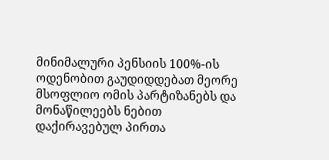მინიმალური პენსიის 100%-ის ოდენობით გაუდიდდებათ მეორე მსოფლიო ომის პარტიზანებს და მონაწილეებს ნებით დაქირავებულ პირთა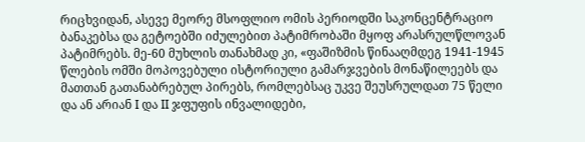რიცხვიდან, ასევე მეორე მსოფლიო ომის პერიოდში საკონცენტრაციო ბანაკებსა და გეტოებში იძულებით პატიმრობაში მყოფ არასრულწლოვან პატიმრებს. მე-60 მუხლის თანახმად კი, «ფაშიზმის წინააღმდეგ 1941-1945 წლების ომში მოპოვებული ისტორიული გამარჯვების მონაწილეებს და მათთან გათანაბრებულ პირებს, რომლებსაც უკვე შეუსრულდათ 75 წელი და ან არიან I და II ჯფუფის ინვალიდები,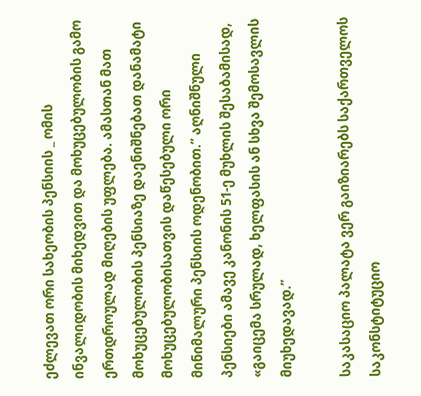ეძლევათ ორი სახეობის პენსიის _ ომის ინვალიდობის მიხედვით და მოხუცებულობის გამო ერთდროულად მიღების უფლება. ამასთან მათ მოხუცებულობის პენსიაზე დაენიშნებათ დანამატი მოხუცებულობისათვის დაწესებული ორი მინიმალური პენსიის ოდენობით.” აღნიშნული პენსიები ამავე კანონის 51-ე მუხლის შესაბამისად, «გაიცემა სრულად, ხელფასის ან სხვა შემოსავლის მიუხედავად.”

საკასაციო პალატა ვერ გაიზიარებს საქართველოს საკონსტიტუციო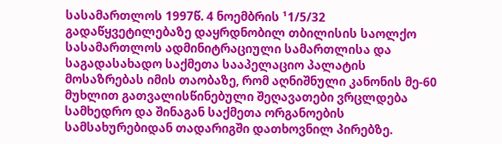სასამართლოს 1997წ. 4 ნოემბრის ¹1/5/32 გადაწყვეტილებაზე დაყრდნობილ თბილისის საოლქო სასამართლოს ადმინიტრაციული სამართლისა და საგადასახადო საქმეთა სააპელაციო პალატის მოსაზრებას იმის თაობაზე, რომ აღნიშნული კანონის მე-60 მუხლით გათვალისწინებული შეღავათები ვრცლდება სამხედრო და შინაგან საქმეთა ორგანოების სამსახურებიდან თადარიგში დათხოვნილ პირებზე.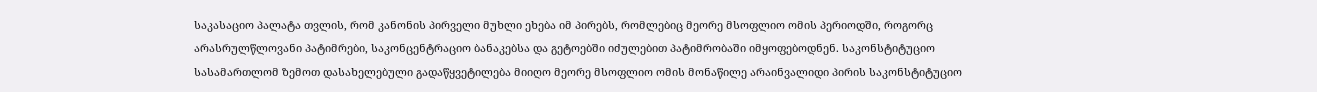საკასაციო პალატა თვლის, რომ კანონის პირველი მუხლი ეხება იმ პირებს, რომლებიც მეორე მსოფლიო ომის პერიოდში, როგორც არასრულწლოვანი პატიმრები, საკონცენტრაციო ბანაკებსა და გეტოებში იძულებით პატიმრობაში იმყოფებოდნენ. საკონსტიტუციო სასამართლომ ზემოთ დასახელებული გადაწყვეტილება მიიღო მეორე მსოფლიო ომის მონაწილე არაინვალიდი პირის საკონსტიტუციო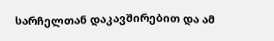სარჩელთან დაკავშირებით და ამ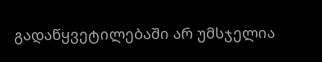გადაწყვეტილებაში არ უმსჯელია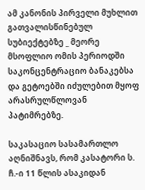ამ კანონის პირველი მუხლით გათვალისწინებულ სუბიექტებზე _ მეორე მსოფლიო ომის პერიოდში საკონცენტრაციო ბანაკებსა და გეტოებში იძულებით მყოფ არასრულწლოვან პატიმრებზე.

საკასაციო სასამართლო აღნიშნავს, რომ კასატორი ს. ჩ.-ი 11 წლის ასაკიდან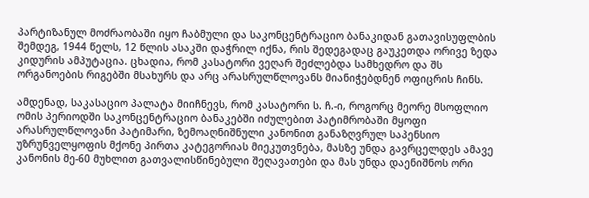პარტიზანულ მოძრაობაში იყო ჩაბმული და საკონცენტრაციო ბანაკიდან გათავისუფლბის შემდეგ, 1944 წელს, 12 წლის ასაკში დაჭრილ იქნა, რის შედეგადაც გაუკეთდა ორივე ზედა კიდურის ამპუტაცია. ცხადია, რომ კასატორი ვეღარ შეძლებდა სამხედრო და შს ორგანოების რიგებში მსახურს და არც არასრულწლოვანს მიანიჭებდნენ ოფიცრის ჩინს.

ამდენად, საკასაციო პალატა მიიჩნევს, რომ კასატორი ს. ჩ.-ი, როგორც მეორე მსოფლიო ომის პერიოდში საკონცენტრაციო ბანაკებში იძულებით პატიმრობაში მყოფი არასრულწლოვანი პატიმარი, ზემოაღნიშნული კანონით განაზღვრულ საპენსიო უზრუნველყოფის მქონე პირთა კატეგორიას მიეკუთვნება, მასზე უნდა გავრცელდეს ამავე კანონის მე-60 მუხლით გათვალისწინებული შეღავათები და მას უნდა დაენიშნოს ორი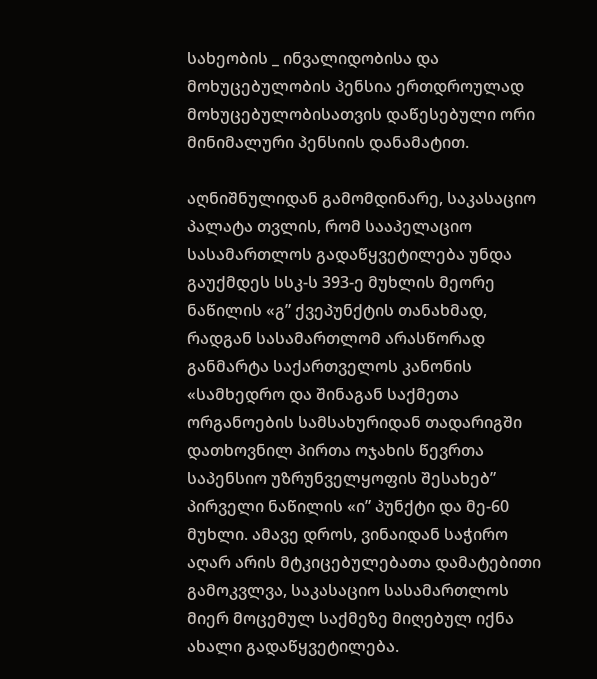სახეობის _ ინვალიდობისა და მოხუცებულობის პენსია ერთდროულად მოხუცებულობისათვის დაწესებული ორი მინიმალური პენსიის დანამატით.

აღნიშნულიდან გამომდინარე, საკასაციო პალატა თვლის, რომ სააპელაციო სასამართლოს გადაწყვეტილება უნდა გაუქმდეს სსკ-ს 393-ე მუხლის მეორე ნაწილის «გ” ქვეპუნქტის თანახმად, რადგან სასამართლომ არასწორად განმარტა საქართველოს კანონის «სამხედრო და შინაგან საქმეთა ორგანოების სამსახურიდან თადარიგში დათხოვნილ პირთა ოჯახის წევრთა საპენსიო უზრუნველყოფის შესახებ” პირველი ნაწილის «ი” პუნქტი და მე-60 მუხლი. ამავე დროს, ვინაიდან საჭირო აღარ არის მტკიცებულებათა დამატებითი გამოკვლვა, საკასაციო სასამართლოს მიერ მოცემულ საქმეზე მიღებულ იქნა ახალი გადაწყვეტილება.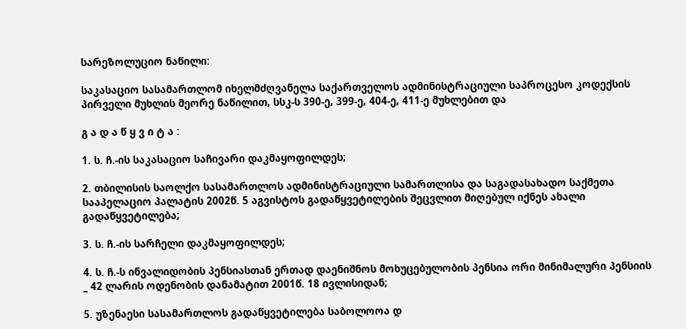სარეზოლუციო ნაწილი:

საკასაციო სასამართლომ იხელმძღვანელა საქართველოს ადმინისტრაციული საპროცესო კოდექსის პირველი მუხლის მეორე ნაწილით, სსკ-ს 390-ე, 399-ე, 404-ე, 411-ე მუხლებით და

გ ა დ ა წ ყ ვ ი ტ ა :

1. ს. ჩ.-ის საკასაციო საჩივარი დაკმაყოფილდეს;

2. თბილისის საოლქო სასამართლოს ადმინისტრაციული სამართლისა და საგადასახადო საქმეთა სააპელაციო პალატის 2002წ. 5 აგვისტოს გადაწყვეტილების შეცვლით მიღებულ იქნეს ახალი გადაწყვეტილება;

3. ს. ჩ.-ის სარჩელი დაკმაყოფილდეს;

4. ს. ჩ.-ს ინვალიდობის პენსიასთან ერთად დაენიშნოს მოხუცებულობის პენსია ორი მინიმალური პენსიის _ 42 ლარის ოდენობის დანამატით 2001წ. 18 ივლისიდან;

5. უზენაესი სასამართლოს გადაწყვეტილება საბოლოოა დ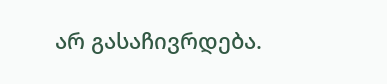არ გასაჩივრდება.